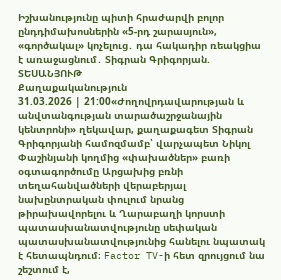Իշխանությունը պիտի հրաժարվի բոլոր ընդդիմախոսներին «5-րդ շարասյուն», «գործակալ» կոչելուց․ դա հակադիր ռեակցիա է առաջացնում․ Տիգրան Գրիգորյան. ՏԵՍԱՆՅՈՒԹ
Քաղաքականություն
31.03.2026 | 21:00«Ժողովրդավարության և անվտանգության տարածաշրջանային կենտրոնի» ղեկավար, քաղաքագետ Տիգրան Գրիգորյանի համոզմամբ՝ վարչապետ Նիկոլ Փաշինյանի կողմից «փախածներ» բառի օգտագործումը Արցախից բռնի տեղահանվածների վերաբերյալ նախընտրական փուլում նրանց թիրախավորելու և Ղարաբաղի կորստի պատասխանատվությունը սեփական պատասխանատվությունից հանելու նպատակ է հետապնդում։ Factor TV-ի հետ զրույցում նա շեշտում է,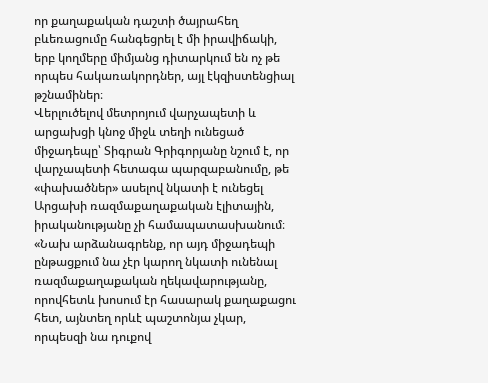որ քաղաքական դաշտի ծայրահեղ բևեռացումը հանգեցրել է մի իրավիճակի, երբ կողմերը միմյանց դիտարկում են ոչ թե որպես հակառակորդներ, այլ էկզիստենցիալ թշնամիներ։
Վերլուծելով մետրոյում վարչապետի և արցախցի կնոջ միջև տեղի ունեցած միջադեպը՝ Տիգրան Գրիգորյանը նշում է, որ վարչապետի հետագա պարզաբանումը, թե «փախածներ» ասելով նկատի է ունեցել Արցախի ռազմաքաղաքական էլիտային, իրականությանը չի համապատասխանում։
«Նախ արձանագրենք, որ այդ միջադեպի ընթացքում նա չէր կարող նկատի ունենալ ռազմաքաղաքական ղեկավարությանը, որովհետև խոսում էր հասարակ քաղաքացու հետ, այնտեղ որևէ պաշտոնյա չկար, որպեսզի նա դուքով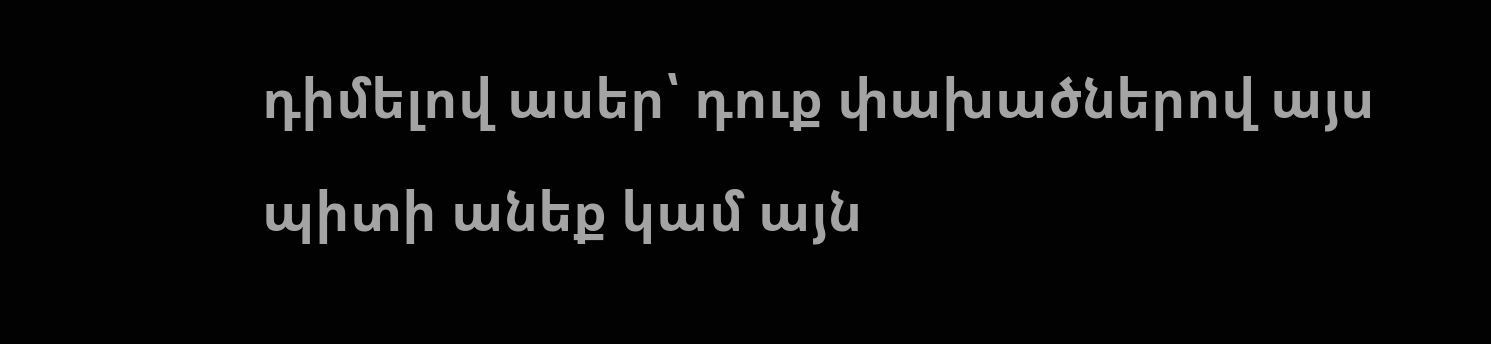դիմելով ասեր՝ դուք փախածներով այս պիտի անեք կամ այն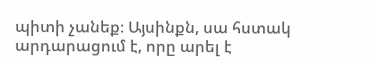պիտի չանեք։ Այսինքն, սա հստակ արդարացում է, որը արել է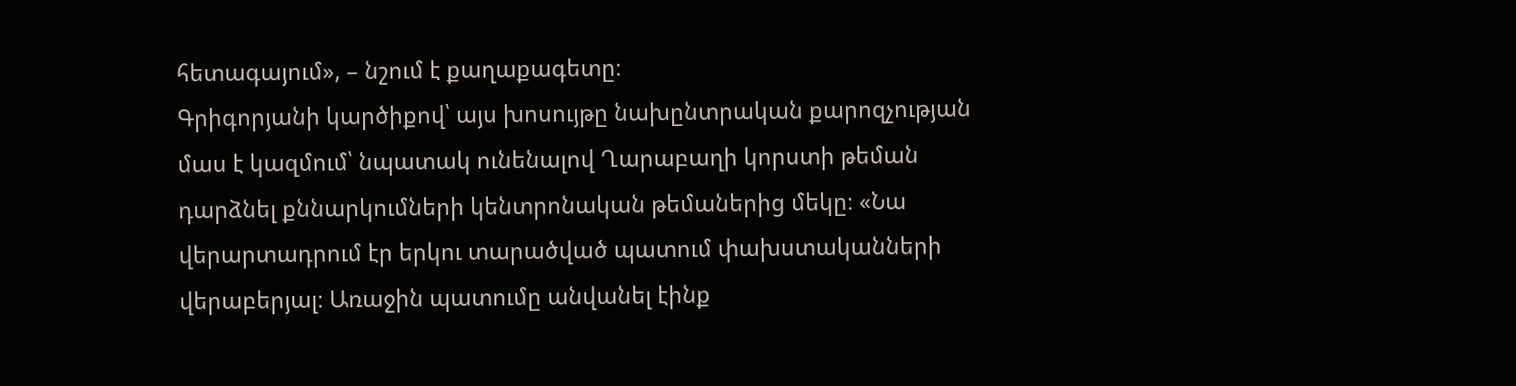հետագայում», – նշում է քաղաքագետը։
Գրիգորյանի կարծիքով՝ այս խոսույթը նախընտրական քարոզչության մաս է կազմում՝ նպատակ ունենալով Ղարաբաղի կորստի թեման դարձնել քննարկումների կենտրոնական թեմաներից մեկը։ «Նա վերարտադրում էր երկու տարածված պատում փախստականների վերաբերյալ։ Առաջին պատումը անվանել էինք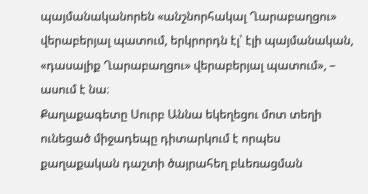պայմանականորեն «անշնորհակալ Ղարաբաղցու» վերաբերյալ պատում, երկրորդն էլ՝ էլի պայմանական, «դասալիք Ղարաբաղցու» վերաբերյալ պատում», – ասում է նա։
Քաղաքագետը Սուրբ Աննա եկեղեցու մոտ տեղի ունեցած միջադեպը դիտարկում է որպես քաղաքական դաշտի ծայրահեղ բևեռացման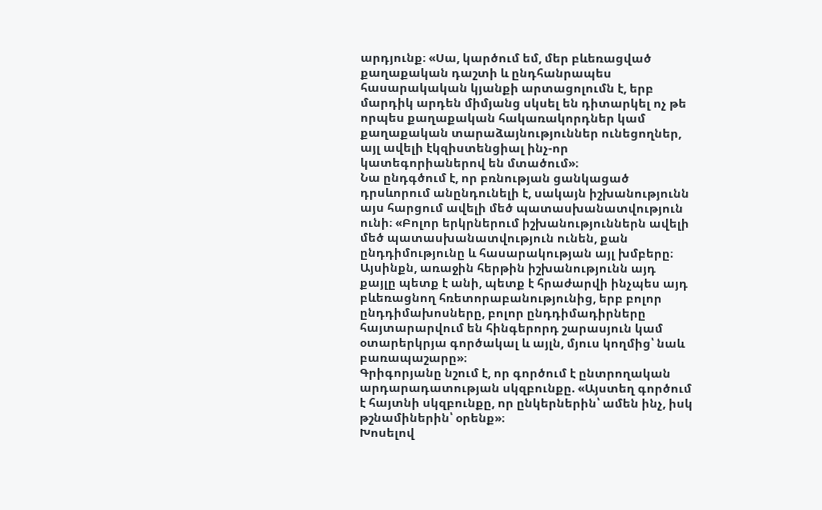արդյունք։ «Սա, կարծում եմ, մեր բևեռացված քաղաքական դաշտի և ընդհանրապես հասարակական կյանքի արտացոլումն է, երբ մարդիկ արդեն միմյանց սկսել են դիտարկել ոչ թե որպես քաղաքական հակառակորդներ կամ քաղաքական տարաձայնություններ ունեցողներ, այլ ավելի էկզիստենցիալ ինչ-որ կատեգորիաներով են մտածում»։
Նա ընդգծում է, որ բռնության ցանկացած դրսևորում անընդունելի է, սակայն իշխանությունն այս հարցում ավելի մեծ պատասխանատվություն ունի։ «Բոլոր երկրներում իշխանություններն ավելի մեծ պատասխանատվություն ունեն, քան ընդդիմությունը և հասարակության այլ խմբերը։ Այսինքն, առաջին հերթին իշխանությունն այդ քայլը պետք է անի, պետք է հրաժարվի ինչպես այդ բևեռացնող հռետորաբանությունից, երբ բոլոր ընդդիմախոսները, բոլոր ընդդիմադիրները հայտարարվում են հինգերորդ շարասյուն կամ օտարերկրյա գործակալ և այլն, մյուս կողմից՝ նաև բառապաշարը»։
Գրիգորյանը նշում է, որ գործում է ընտրողական արդարադատության սկզբունքը. «Այստեղ գործում է հայտնի սկզբունքը, որ ընկերներին՝ ամեն ինչ, իսկ թշնամիներին՝ օրենք»։
Խոսելով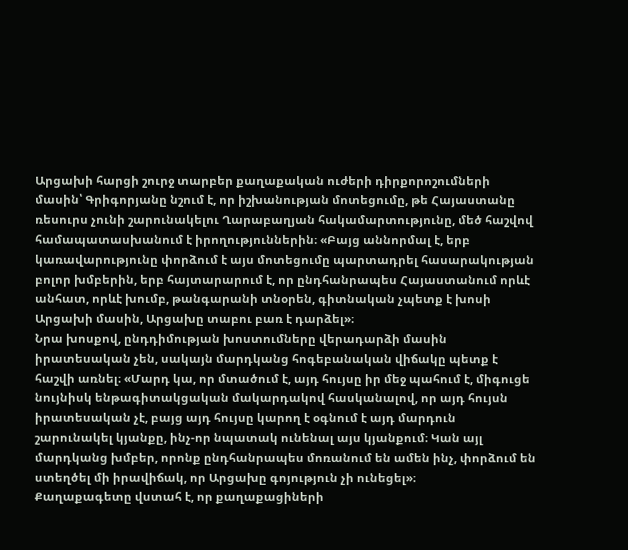Արցախի հարցի շուրջ տարբեր քաղաքական ուժերի դիրքորոշումների մասին՝ Գրիգորյանը նշում է, որ իշխանության մոտեցումը, թե Հայաստանը ռեսուրս չունի շարունակելու Ղարաբաղյան հակամարտությունը, մեծ հաշվով համապատասխանում է իրողություններին։ «Բայց աննորմալ է, երբ կառավարությունը փորձում է այս մոտեցումը պարտադրել հասարակության բոլոր խմբերին, երբ հայտարարում է, որ ընդհանրապես Հայաստանում որևէ անհատ, որևէ խումբ, թանգարանի տնօրեն, գիտնական չպետք է խոսի Արցախի մասին, Արցախը տաբու բառ է դարձել»։
Նրա խոսքով, ընդդիմության խոստումները վերադարձի մասին իրատեսական չեն, սակայն մարդկանց հոգեբանական վիճակը պետք է հաշվի առնել։ «Մարդ կա, որ մտածում է, այդ հույսը իր մեջ պահում է, միգուցե նույնիսկ ենթագիտակցական մակարդակով հասկանալով, որ այդ հույսն իրատեսական չէ, բայց այդ հույսը կարող է օգնում է այդ մարդուն շարունակել կյանքը, ինչ-որ նպատակ ունենալ այս կյանքում։ Կան այլ մարդկանց խմբեր, որոնք ընդհանրապես մոռանում են ամեն ինչ, փորձում են ստեղծել մի իրավիճակ, որ Արցախը գոյություն չի ունեցել»։
Քաղաքագետը վստահ է, որ քաղաքացիների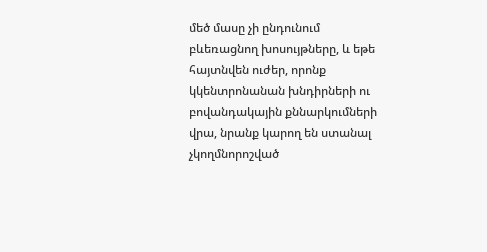մեծ մասը չի ընդունում բևեռացնող խոսույթները, և եթե հայտնվեն ուժեր, որոնք կկենտրոնանան խնդիրների ու բովանդակային քննարկումների վրա, նրանք կարող են ստանալ չկողմնորոշված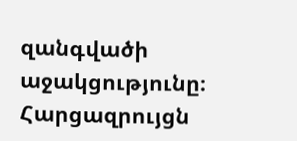զանգվածի աջակցությունը։
Հարցազրույցն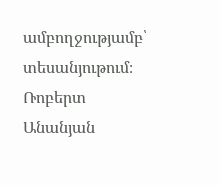ամբողջությամբ՝ տեսանյութում։
Ռոբերտ Անանյան